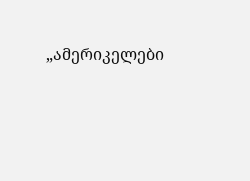„ამერიკელები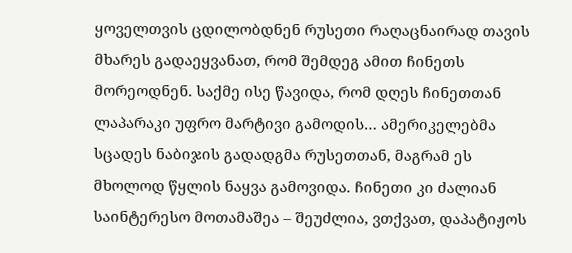ყოველთვის ცდილობდნენ რუსეთი რაღაცნაირად თავის მხარეს გადაეყვანათ, რომ შემდეგ ამით ჩინეთს მორეოდნენ. საქმე ისე წავიდა, რომ დღეს ჩინეთთან ლაპარაკი უფრო მარტივი გამოდის… ამერიკელებმა სცადეს ნაბიჯის გადადგმა რუსეთთან, მაგრამ ეს მხოლოდ წყლის ნაყვა გამოვიდა. ჩინეთი კი ძალიან საინტერესო მოთამაშეა – შეუძლია, ვთქვათ, დაპატიჟოს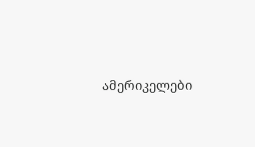ამერიკელები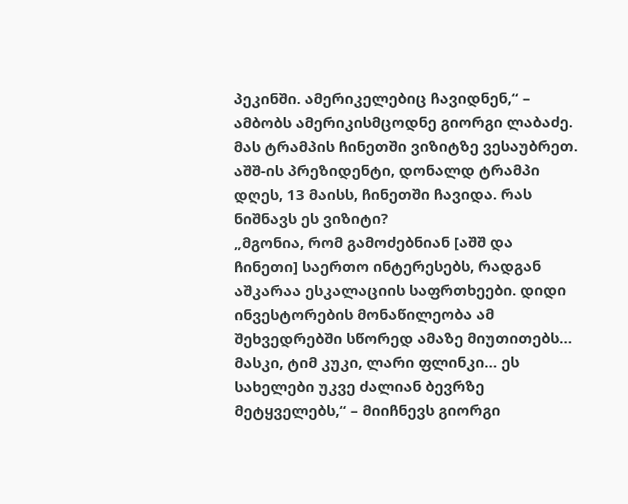პეკინში. ამერიკელებიც ჩავიდნენ,“ – ამბობს ამერიკისმცოდნე გიორგი ლაბაძე. მას ტრამპის ჩინეთში ვიზიტზე ვესაუბრეთ.
აშშ-ის პრეზიდენტი, დონალდ ტრამპი დღეს, 13 მაისს, ჩინეთში ჩავიდა. რას ნიშნავს ეს ვიზიტი?
„მგონია, რომ გამოძებნიან [აშშ და ჩინეთი] საერთო ინტერესებს, რადგან აშკარაა ესკალაციის საფრთხეები. დიდი ინვესტორების მონაწილეობა ამ შეხვედრებში სწორედ ამაზე მიუთითებს… მასკი, ტიმ კუკი, ლარი ფლინკი… ეს სახელები უკვე ძალიან ბევრზე მეტყველებს,“ – მიიჩნევს გიორგი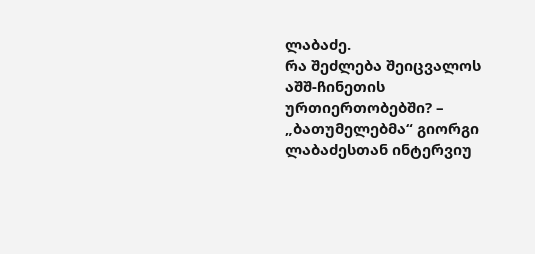ლაბაძე.
რა შეძლება შეიცვალოს აშშ-ჩინეთის ურთიერთობებში? – „ბათუმელებმა“ გიორგი ლაბაძესთან ინტერვიუ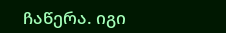ჩაწერა. იგი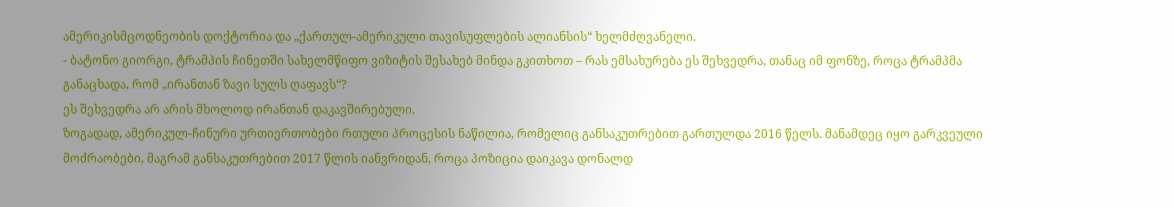ამერიკისმცოდნეობის დოქტორია და „ქართულ-ამერიკული თავისუფლების ალიანსის“ ხელმძღვანელი.
- ბატონო გიორგი, ტრამპის ჩინეთში სახელმწიფო ვიზიტის შესახებ მინდა გკითხოთ – რას ემსახურება ეს შეხვედრა, თანაც იმ ფონზე, როცა ტრამპმა განაცხადა, რომ „ირანთან ზავი სულს ღაფავს“?
ეს შეხვედრა არ არის მხოლოდ ირანთან დაკავშირებული.
ზოგადად, ამერიკულ-ჩინური ურთიერთობები რთული პროცესის ნაწილია, რომელიც განსაკუთრებით გართულდა 2016 წელს. მანამდეც იყო გარკვეული მოძრაობები, მაგრამ განსაკუთრებით 2017 წლის იანვრიდან, როცა პოზიცია დაიკავა დონალდ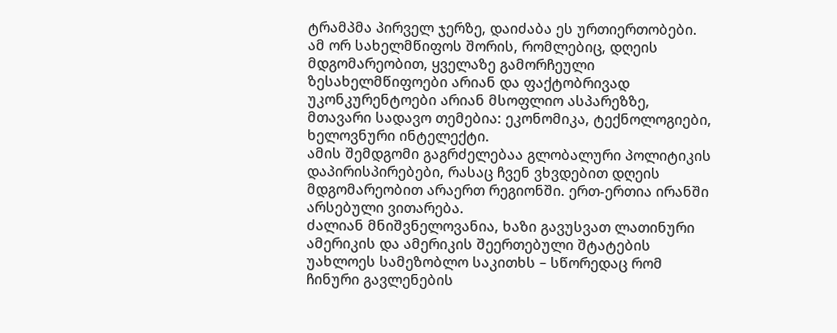ტრამპმა პირველ ჯერზე, დაიძაბა ეს ურთიერთობები.
ამ ორ სახელმწიფოს შორის, რომლებიც, დღეის მდგომარეობით, ყველაზე გამორჩეული ზესახელმწიფოები არიან და ფაქტობრივად უკონკურენტოები არიან მსოფლიო ასპარეზზე, მთავარი სადავო თემებია: ეკონომიკა, ტექნოლოგიები, ხელოვნური ინტელექტი.
ამის შემდგომი გაგრძელებაა გლობალური პოლიტიკის დაპირისპირებები, რასაც ჩვენ ვხვდებით დღეის მდგომარეობით არაერთ რეგიონში. ერთ-ერთია ირანში არსებული ვითარება.
ძალიან მნიშვნელოვანია, ხაზი გავუსვათ ლათინური ამერიკის და ამერიკის შეერთებული შტატების უახლოეს სამეზობლო საკითხს – სწორედაც რომ ჩინური გავლენების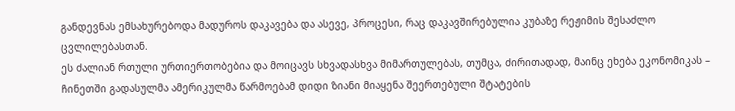განდევნას ემსახურებოდა მადუროს დაკავება და ასევე, პროცესი, რაც დაკავშირებულია კუბაზე რეჟიმის შესაძლო ცვლილებასთან.
ეს ძალიან რთული ურთიერთობებია და მოიცავს სხვადასხვა მიმართულებას, თუმცა, ძირითადად, მაინც ეხება ეკონომიკას – ჩინეთში გადასულმა ამერიკულმა წარმოებამ დიდი ზიანი მიაყენა შეერთებული შტატების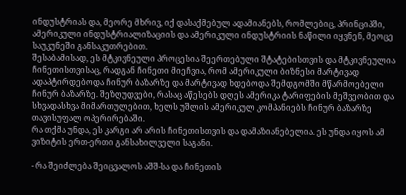ინდუსტრიას და, მეორე მხრივ, იქ დასაქმებულ ადამიანებს, რომლებიც, პრინციპში, ამერიკული ინდუსტრიალიზაციის და ამერიკული ინდუსტრიის ნაწილი იყვნენ, მეოცე საუკუნეში განსაკუთრებით.
შესაბამისად, ეს მტკივნეული პროცესია შეერთებული შტატებისთვის და მტკივნეულია ჩინეთისთვისაც, რადგან ჩინეთი მიეჩვია, რომ ამერიკული ბიზნესი მარტივად ადაპტირდებოდა ჩინურ ბაზარზე და მარტივად ხდებოდა შემდგომში მწარმოებელი ჩინურ ბაზარზე. შეზღუდვები, რასაც აწესებს დღეს ამერიკა ტარიფების მეშვეობით და სხვადასხვა მიმართულებით, ხელს უშლის ამერიკულ კომპანიებს ჩინურ ბაზარზე თავისუფალ ოპერირებაში.
რა თქმა უნდა, ეს კარგი არ არის ჩინეთისთვის და დამაზიანებელია. ეს უნდა იყოს ამ ვიზიტის ერთ-ერთი განსახილველი საგანი.

- რა შეიძლება შეიცვალოს აშშ-სა და ჩინეთის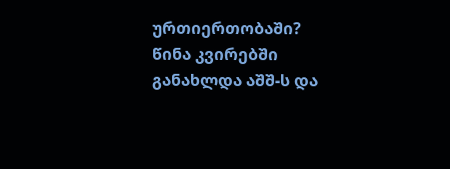ურთიერთობაში? წინა კვირებში განახლდა აშშ-ს და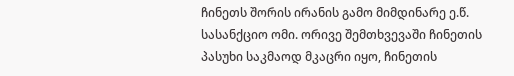ჩინეთს შორის ირანის გამო მიმდინარე ე.წ. სასანქციო ომი. ორივე შემთხვევაში ჩინეთის პასუხი საკმაოდ მკაცრი იყო, ჩინეთის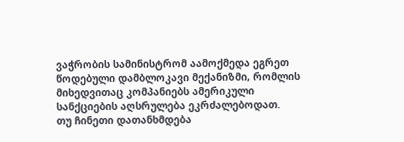ვაჭრობის სამინისტრომ აამოქმედა ეგრეთ წოდებული დამბლოკავი მექანიზმი, რომლის მიხედვითაც კომპანიებს ამერიკული სანქციების აღსრულება ეკრძალებოდათ.
თუ ჩინეთი დათანხმდება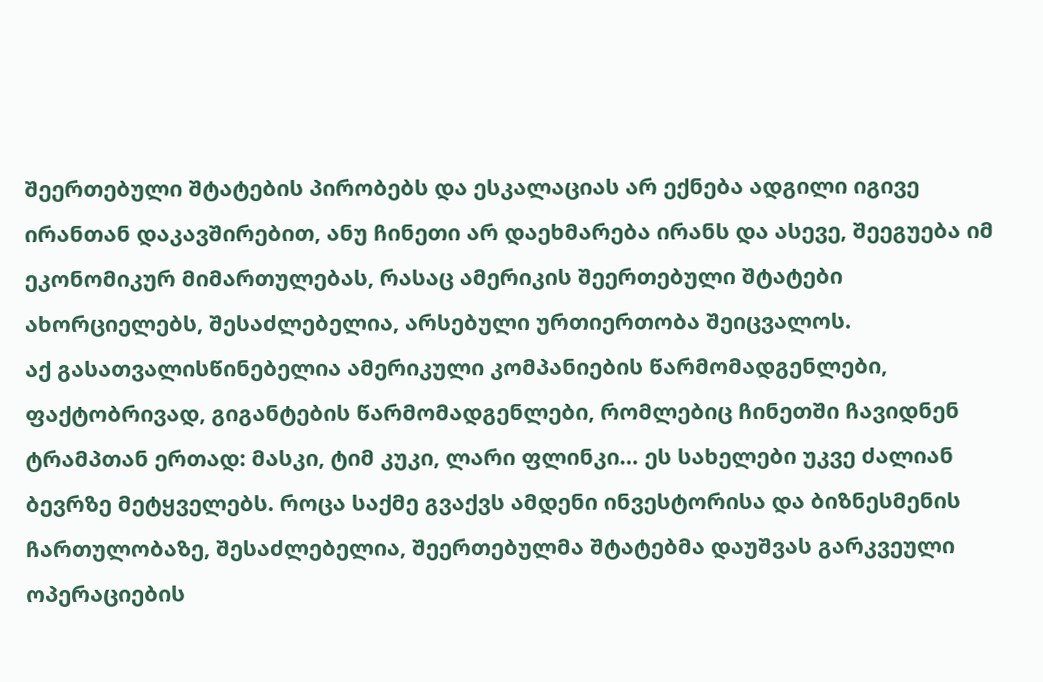შეერთებული შტატების პირობებს და ესკალაციას არ ექნება ადგილი იგივე ირანთან დაკავშირებით, ანუ ჩინეთი არ დაეხმარება ირანს და ასევე, შეეგუება იმ ეკონომიკურ მიმართულებას, რასაც ამერიკის შეერთებული შტატები ახორციელებს, შესაძლებელია, არსებული ურთიერთობა შეიცვალოს.
აქ გასათვალისწინებელია ამერიკული კომპანიების წარმომადგენლები, ფაქტობრივად, გიგანტების წარმომადგენლები, რომლებიც ჩინეთში ჩავიდნენ ტრამპთან ერთად: მასკი, ტიმ კუკი, ლარი ფლინკი… ეს სახელები უკვე ძალიან ბევრზე მეტყველებს. როცა საქმე გვაქვს ამდენი ინვესტორისა და ბიზნესმენის ჩართულობაზე, შესაძლებელია, შეერთებულმა შტატებმა დაუშვას გარკვეული ოპერაციების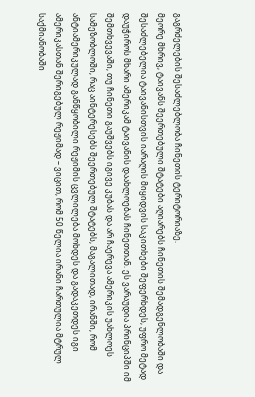გაგრძელების შესაძლებლობა ჩინეთის ტერიტორიაზე.
მეორე მხრივ, ტაივანს შეერთებული შტატები აღიარებს ჩინეთის შემადგენლობაში და შესაძლებელია ტაივანისთვის იარაღის მიყიდვის საკითხები შეფერხდეს, უფრო მეტად დაუჭიროს მხარი ამერიკამ ტაივანის დაახლოებას ჩინეთთან. ეს ვარაუდია პრინციპში იმ შემთხვევაში, თუ ჩინეთი გაუშვებს იგივე კუბას და არ ჩაერევა ამერიკის უახლოეს სამეზობლოში, რაც აინტერესებს შეერთებულ შტატებს, მაგალითად, ირანში, რომ ანტიამერიკულად განწყობილი რეჟიმის ცვლილება მოხდეს და გადაკეთდეს იგი ამერიკასთან შერიგებულ რეჟიმად – ვიცით, რომ 50 წელია ირანი ჩართულია მტრულ საქმიანობაში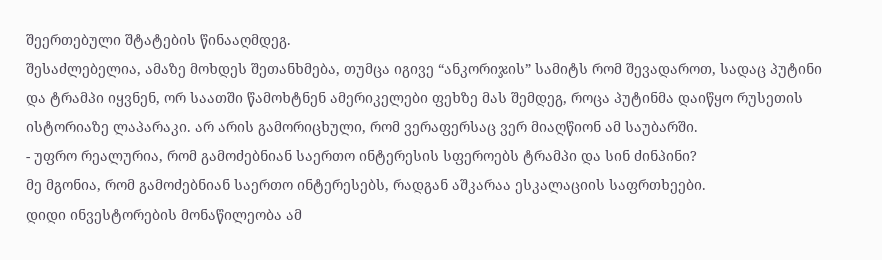შეერთებული შტატების წინააღმდეგ.
შესაძლებელია, ამაზე მოხდეს შეთანხმება, თუმცა იგივე “ანკორიჯის” სამიტს რომ შევადაროთ, სადაც პუტინი და ტრამპი იყვნენ, ორ საათში წამოხტნენ ამერიკელები ფეხზე მას შემდეგ, როცა პუტინმა დაიწყო რუსეთის ისტორიაზე ლაპარაკი. არ არის გამორიცხული, რომ ვერაფერსაც ვერ მიაღწიონ ამ საუბარში.
- უფრო რეალურია, რომ გამოძებნიან საერთო ინტერესის სფეროებს ტრამპი და სინ ძინპინი?
მე მგონია, რომ გამოძებნიან საერთო ინტერესებს, რადგან აშკარაა ესკალაციის საფრთხეები.
დიდი ინვესტორების მონაწილეობა ამ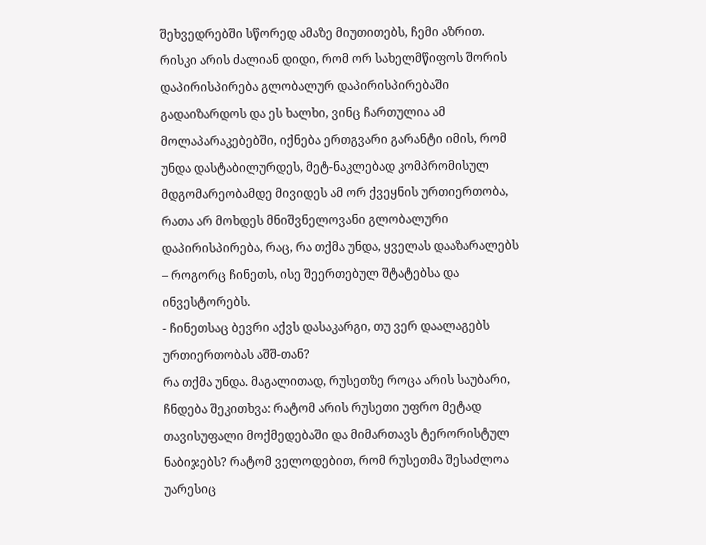შეხვედრებში სწორედ ამაზე მიუთითებს, ჩემი აზრით. რისკი არის ძალიან დიდი, რომ ორ სახელმწიფოს შორის დაპირისპირება გლობალურ დაპირისპირებაში გადაიზარდოს და ეს ხალხი, ვინც ჩართულია ამ მოლაპარაკებებში, იქნება ერთგვარი გარანტი იმის, რომ უნდა დასტაბილურდეს, მეტ-ნაკლებად კომპრომისულ მდგომარეობამდე მივიდეს ამ ორ ქვეყნის ურთიერთობა, რათა არ მოხდეს მნიშვნელოვანი გლობალური დაპირისპირება, რაც, რა თქმა უნდა, ყველას დააზარალებს – როგორც ჩინეთს, ისე შეერთებულ შტატებსა და ინვესტორებს.
- ჩინეთსაც ბევრი აქვს დასაკარგი, თუ ვერ დაალაგებს ურთიერთობას აშშ-თან?
რა თქმა უნდა. მაგალითად, რუსეთზე როცა არის საუბარი, ჩნდება შეკითხვა: რატომ არის რუსეთი უფრო მეტად თავისუფალი მოქმედებაში და მიმართავს ტერორისტულ ნაბიჯებს? რატომ ველოდებით, რომ რუსეთმა შესაძლოა უარესიც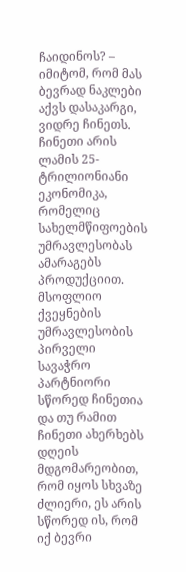ჩაიდინოს? – იმიტომ, რომ მას ბევრად ნაკლები აქვს დასაკარგი, ვიდრე ჩინეთს.
ჩინეთი არის ლამის 25-ტრილიონიანი ეკონომიკა, რომელიც სახელმწიფოების უმრავლესობას ამარაგებს პროდუქციით. მსოფლიო ქვეყნების უმრავლესობის პირველი სავაჭრო პარტნიორი სწორედ ჩინეთია და თუ რამით ჩინეთი ახერხებს დღეის მდგომარეობით, რომ იყოს სხვაზე ძლიერი, ეს არის სწორედ ის, რომ იქ ბევრი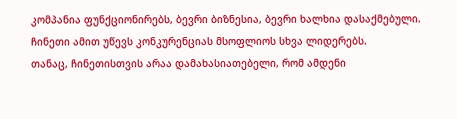კომპანია ფუნქციონირებს, ბევრი ბიზნესია, ბევრი ხალხია დასაქმებული. ჩინეთი ამით უწევს კონკურენციას მსოფლიოს სხვა ლიდერებს.
თანაც, ჩინეთისთვის არაა დამახასიათებელი, რომ ამდენი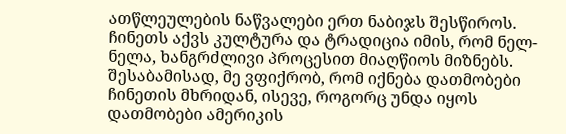ათწლეულების ნაწვალები ერთ ნაბიჯს შესწიროს. ჩინეთს აქვს კულტურა და ტრადიცია იმის, რომ ნელ-ნელა, ხანგრძლივი პროცესით მიაღწიოს მიზნებს.
შესაბამისად, მე ვფიქრობ, რომ იქნება დათმობები ჩინეთის მხრიდან, ისევე, როგორც უნდა იყოს დათმობები ამერიკის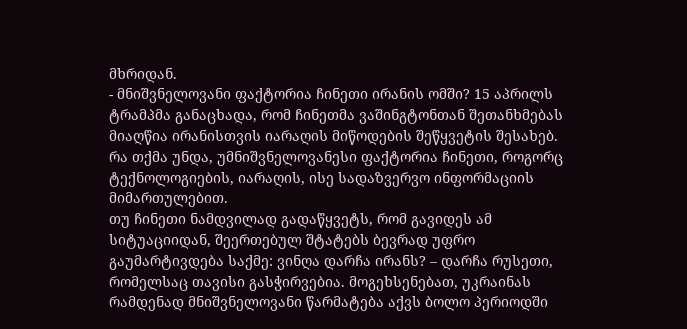მხრიდან.
- მნიშვნელოვანი ფაქტორია ჩინეთი ირანის ომში? 15 აპრილს ტრამპმა განაცხადა, რომ ჩინეთმა ვაშინგტონთან შეთანხმებას მიაღწია ირანისთვის იარაღის მიწოდების შეწყვეტის შესახებ.
რა თქმა უნდა, უმნიშვნელოვანესი ფაქტორია ჩინეთი, როგორც ტექნოლოგიების, იარაღის, ისე სადაზვერვო ინფორმაციის მიმართულებით.
თუ ჩინეთი ნამდვილად გადაწყვეტს, რომ გავიდეს ამ სიტუაციიდან, შეერთებულ შტატებს ბევრად უფრო გაუმარტივდება საქმე: ვინღა დარჩა ირანს? – დარჩა რუსეთი, რომელსაც თავისი გასჭირვებია. მოგეხსენებათ, უკრაინას რამდენად მნიშვნელოვანი წარმატება აქვს ბოლო პერიოდში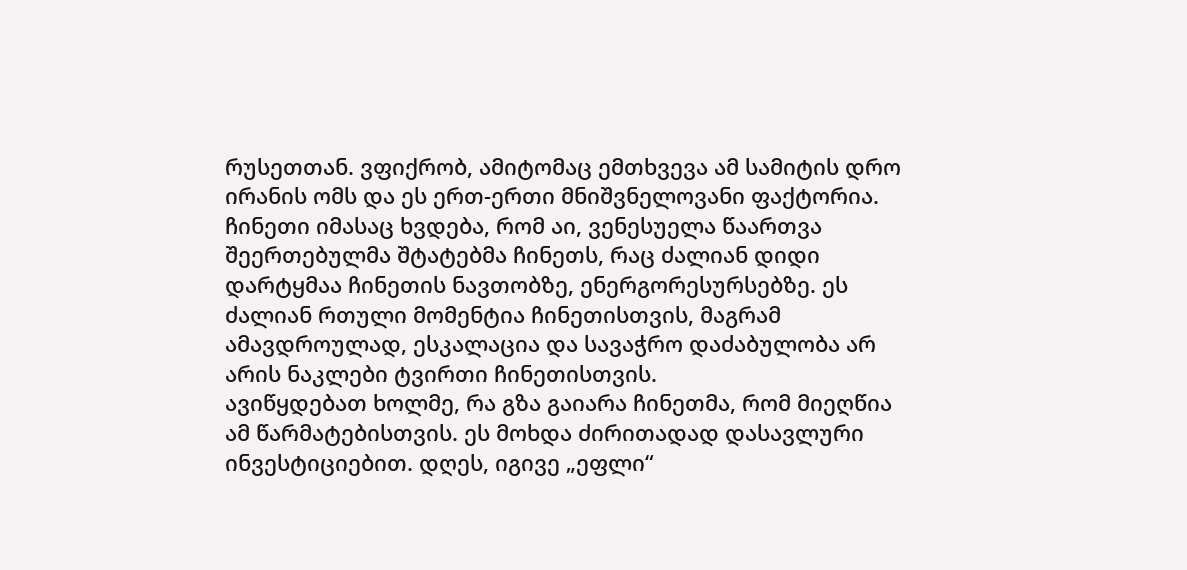რუსეთთან. ვფიქრობ, ამიტომაც ემთხვევა ამ სამიტის დრო ირანის ომს და ეს ერთ-ერთი მნიშვნელოვანი ფაქტორია.
ჩინეთი იმასაც ხვდება, რომ აი, ვენესუელა წაართვა შეერთებულმა შტატებმა ჩინეთს, რაც ძალიან დიდი დარტყმაა ჩინეთის ნავთობზე, ენერგორესურსებზე. ეს ძალიან რთული მომენტია ჩინეთისთვის, მაგრამ ამავდროულად, ესკალაცია და სავაჭრო დაძაბულობა არ არის ნაკლები ტვირთი ჩინეთისთვის.
ავიწყდებათ ხოლმე, რა გზა გაიარა ჩინეთმა, რომ მიეღწია ამ წარმატებისთვის. ეს მოხდა ძირითადად დასავლური ინვესტიციებით. დღეს, იგივე „ეფლი“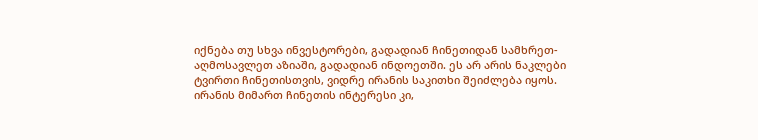იქნება თუ სხვა ინვესტორები, გადადიან ჩინეთიდან სამხრეთ-აღმოსავლეთ აზიაში, გადადიან ინდოეთში. ეს არ არის ნაკლები ტვირთი ჩინეთისთვის, ვიდრე ირანის საკითხი შეიძლება იყოს.
ირანის მიმართ ჩინეთის ინტერესი კი,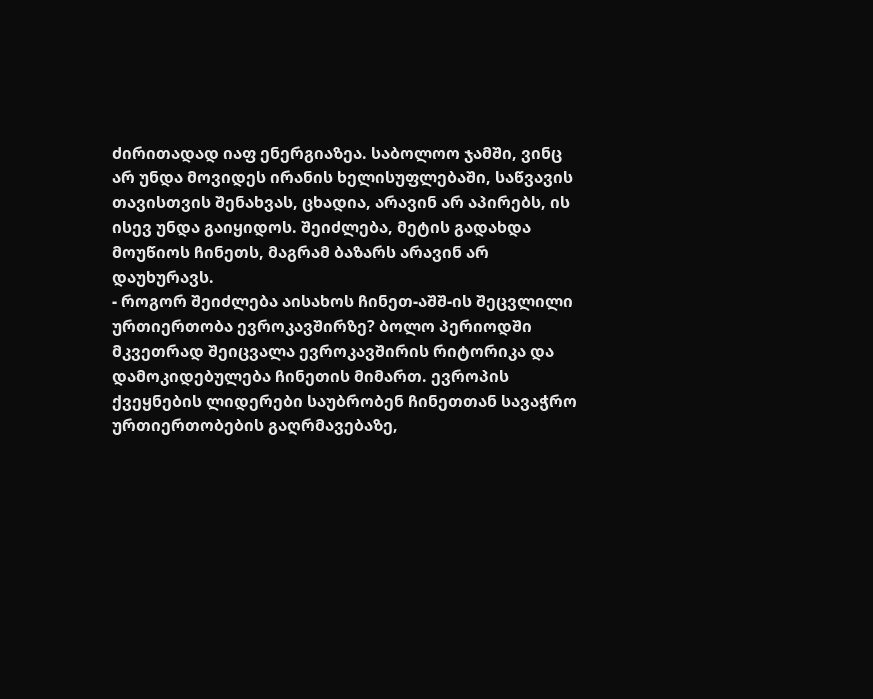ძირითადად იაფ ენერგიაზეა. საბოლოო ჯამში, ვინც არ უნდა მოვიდეს ირანის ხელისუფლებაში, საწვავის თავისთვის შენახვას, ცხადია, არავინ არ აპირებს, ის ისევ უნდა გაიყიდოს. შეიძლება, მეტის გადახდა მოუწიოს ჩინეთს, მაგრამ ბაზარს არავინ არ დაუხურავს.
- როგორ შეიძლება აისახოს ჩინეთ-აშშ-ის შეცვლილი ურთიერთობა ევროკავშირზე? ბოლო პერიოდში მკვეთრად შეიცვალა ევროკავშირის რიტორიკა და დამოკიდებულება ჩინეთის მიმართ. ევროპის ქვეყნების ლიდერები საუბრობენ ჩინეთთან სავაჭრო ურთიერთობების გაღრმავებაზე,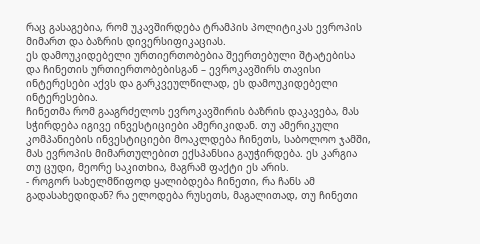რაც გასაგებია, რომ უკავშირდება ტრამპის პოლიტიკას ევროპის მიმართ და ბაზრის დივერსიფიკაციას.
ეს დამოუკიდებელი ურთიერთობებია შეერთებული შტატებისა და ჩინეთის ურთიერთობებისგან – ევროკავშირს თავისი ინტერესები აქვს და გარკვეულწილად, ეს დამოუკიდებელი ინტერესებია.
ჩინეთმა რომ გააგრძელოს ევროკავშირის ბაზრის დაკავება, მას სჭირდება იგივე ინვესტიციები ამერიკიდან. თუ ამერიკული კომპანიების ინვესტიციები მოაკლდება ჩინეთს, საბოლოო ჯამში, მას ევროპის მიმართულებით ექსპანსია გაუჭირდება. ეს კარგია თუ ცუდი, მეორე საკითხია, მაგრამ ფაქტი ეს არის.
- როგორ სახელმწიფოდ ყალიბდება ჩინეთი, რა ჩანს ამ გადასახედიდან? რა ელოდება რუსეთს, მაგალითად, თუ ჩინეთი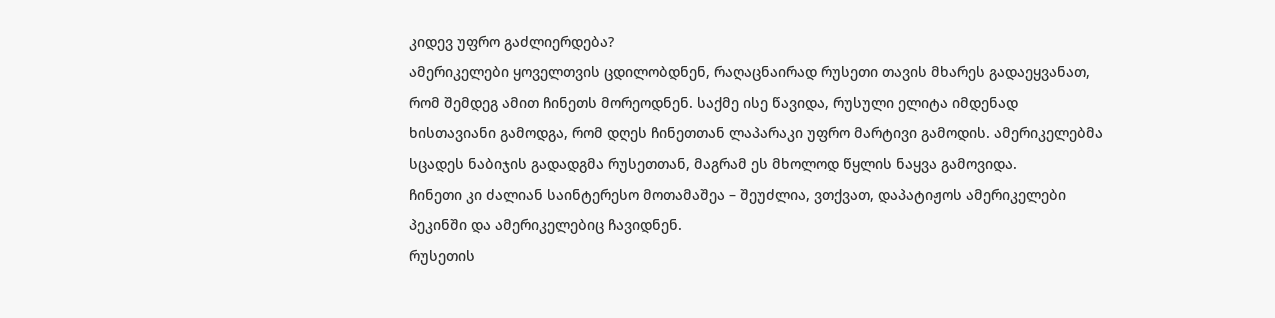კიდევ უფრო გაძლიერდება?
ამერიკელები ყოველთვის ცდილობდნენ, რაღაცნაირად რუსეთი თავის მხარეს გადაეყვანათ, რომ შემდეგ ამით ჩინეთს მორეოდნენ. საქმე ისე წავიდა, რუსული ელიტა იმდენად ხისთავიანი გამოდგა, რომ დღეს ჩინეთთან ლაპარაკი უფრო მარტივი გამოდის. ამერიკელებმა სცადეს ნაბიჯის გადადგმა რუსეთთან, მაგრამ ეს მხოლოდ წყლის ნაყვა გამოვიდა.
ჩინეთი კი ძალიან საინტერესო მოთამაშეა – შეუძლია, ვთქვათ, დაპატიჟოს ამერიკელები პეკინში და ამერიკელებიც ჩავიდნენ.
რუსეთის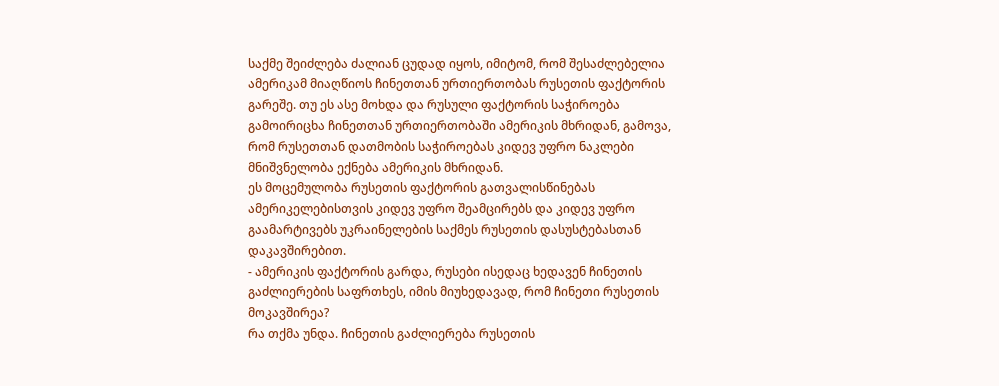საქმე შეიძლება ძალიან ცუდად იყოს, იმიტომ, რომ შესაძლებელია ამერიკამ მიაღწიოს ჩინეთთან ურთიერთობას რუსეთის ფაქტორის გარეშე. თუ ეს ასე მოხდა და რუსული ფაქტორის საჭიროება გამოირიცხა ჩინეთთან ურთიერთობაში ამერიკის მხრიდან, გამოვა, რომ რუსეთთან დათმობის საჭიროებას კიდევ უფრო ნაკლები მნიშვნელობა ექნება ამერიკის მხრიდან.
ეს მოცემულობა რუსეთის ფაქტორის გათვალისწინებას ამერიკელებისთვის კიდევ უფრო შეამცირებს და კიდევ უფრო გაამარტივებს უკრაინელების საქმეს რუსეთის დასუსტებასთან დაკავშირებით.
- ამერიკის ფაქტორის გარდა, რუსები ისედაც ხედავენ ჩინეთის გაძლიერების საფრთხეს, იმის მიუხედავად, რომ ჩინეთი რუსეთის მოკავშირეა?
რა თქმა უნდა. ჩინეთის გაძლიერება რუსეთის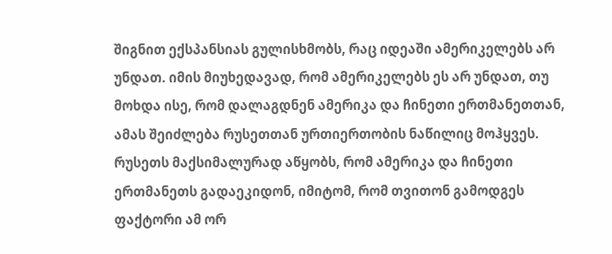შიგნით ექსპანსიას გულისხმობს, რაც იდეაში ამერიკელებს არ უნდათ. იმის მიუხედავად, რომ ამერიკელებს ეს არ უნდათ, თუ მოხდა ისე, რომ დალაგდნენ ამერიკა და ჩინეთი ერთმანეთთან, ამას შეიძლება რუსეთთან ურთიერთობის ნაწილიც მოჰყვეს.
რუსეთს მაქსიმალურად აწყობს, რომ ამერიკა და ჩინეთი ერთმანეთს გადაეკიდონ, იმიტომ, რომ თვითონ გამოდგეს ფაქტორი ამ ორ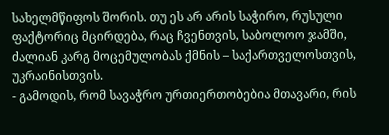სახელმწიფოს შორის. თუ ეს არ არის საჭირო, რუსული ფაქტორიც მცირდება, რაც ჩვენთვის, საბოლოო ჯამში, ძალიან კარგ მოცემულობას ქმნის – საქართველოსთვის, უკრაინისთვის.
- გამოდის, რომ სავაჭრო ურთიერთობებია მთავარი, რის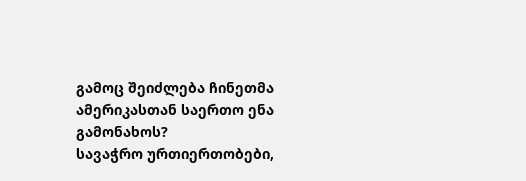გამოც შეიძლება ჩინეთმა ამერიკასთან საერთო ენა გამონახოს?
სავაჭრო ურთიერთობები,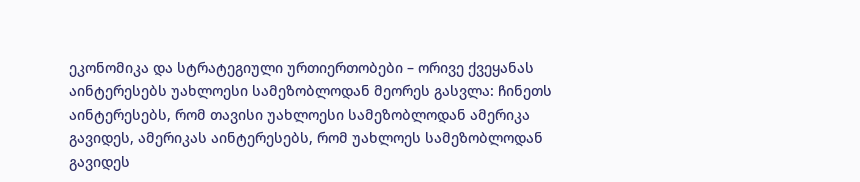ეკონომიკა და სტრატეგიული ურთიერთობები – ორივე ქვეყანას აინტერესებს უახლოესი სამეზობლოდან მეორეს გასვლა: ჩინეთს აინტერესებს, რომ თავისი უახლოესი სამეზობლოდან ამერიკა გავიდეს, ამერიკას აინტერესებს, რომ უახლოეს სამეზობლოდან გავიდეს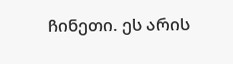ჩინეთი. ეს არის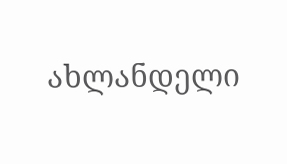ახლანდელი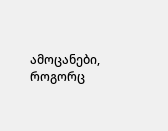ამოცანები, როგორც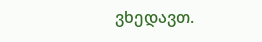ვხედავთ.